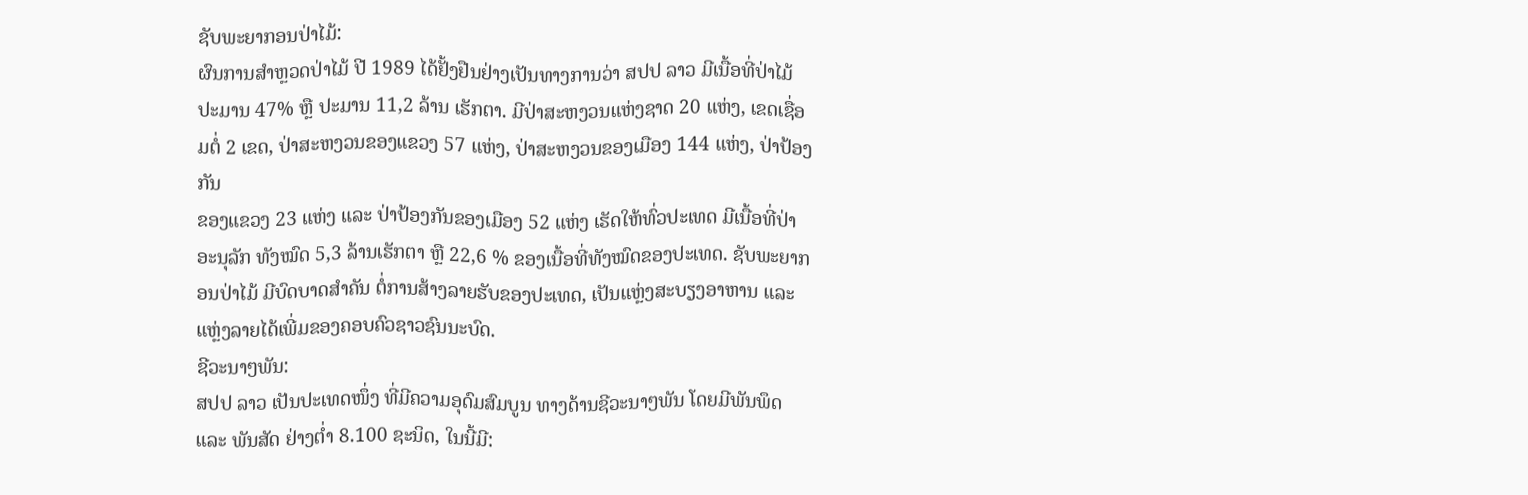ຊັບພະຍາກອນປ່າໄມ້:
ຜົນການສຳຫຼວດປ່າໄມ້ ປີ 1989 ໄດ້ຢັ້ງຢືນຢ່າງເປັນທາງການວ່າ ສປປ ລາວ ມີເນື້ອທີ່ປ່າໄມ້ ປະມານ 47% ຫຼື ປະມານ 11,2 ລ້ານ ເຮັກຕາ. ມີປ່າສະຫງວນແຫ່ງຊາດ 20 ແຫ່ງ, ເຂດເຊື່ອມຕໍ່ 2 ເຂດ, ປ່າສະຫງວນຂອງແຂວງ 57 ແຫ່ງ, ປ່າສະຫງວນຂອງເມືອງ 144 ແຫ່ງ, ປ່າປ້ອງກັນ
ຂອງແຂວງ 23 ແຫ່ງ ແລະ ປ່າປ້ອງກັນຂອງເມືອງ 52 ແຫ່ງ ເຮັດໃຫ້ທົ່ວປະເທດ ມີເນື້ອທີ່ປ່າອະນຸລັກ ທັງໝົດ 5,3 ລ້ານເຮັກຕາ ຫຼື 22,6 % ຂອງເນື້ອທີ່ທັງໝົດຂອງປະເທດ. ຊັບພະຍາກອນປ່າໄມ້ ມີບົດບາດສຳຄັນ ຕໍ່ການສ້າງລາຍຮັບຂອງປະເທດ, ເປັນແຫຼ່ງສະບຽງອາຫານ ແລະ ແຫຼ່ງລາຍໄດ້ເພີ່ມຂອງຄອບຄົວຊາວຊົນນະບົດ.
ຊີວະນາໆພັນ:
ສປປ ລາວ ເປັນປະເທດໜຶ່ງ ທີ່ມີຄວາມອຸດົມສົມບູນ ທາງດ້ານຊີວະນາໆພັນ ໂດຍມີພັນພຶດ ແລະ ພັນສັດ ຢ່າງຕ່ຳ 8.100 ຊະນິດ, ໃນນີ້ມີ: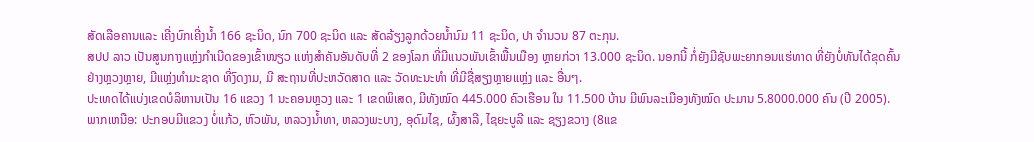ສັດເລືອຄານແລະ ເຄີ່ງບົກເຄີ່ງນ້ຳ 166 ຊະນິດ, ນົກ 700 ຊະນິດ ແລະ ສັດລ້ຽງລູກດ້ວຍນ້ຳນົມ 11 ຊະນິດ, ປາ ຈຳນວນ 87 ຕະກຸນ.
ສປປ ລາວ ເປັນສູນກາງແຫຼ່ງກຳເນີດຂອງເຂົ້າໜຽວ ແຫ່ງສຳຄັນອັນດັບທີ່ 2 ຂອງໂລກ ທີ່ມີແນວພັນເຂົ້າພື້ນເມືອງ ຫຼາຍກ່ວາ 13.000 ຊະນິດ. ນອກນີ້ ກໍ່ຍັງມີຊັບພະຍາກອນແຮ່ທາດ ທີ່ຍັງບໍ່ທັນໄດ້ຂຸດຄົ້ນຢ່າງຫຼວງຫຼາຍ, ມີແຫຼ່ງທຳມະຊາດ ທີ່ງົດງາມ, ມີ ສະຖານທີ່ປະຫວັດສາດ ແລະ ວັດທະນະທຳ ທີ່ມີຊື່ສຽງຫຼາຍແຫຼ່ງ ແລະ ອື່ນໆ.
ປະເທດໄດ້ແບ່ງເຂດບໍລິຫານເປັນ 16 ແຂວງ 1 ນະຄອນຫຼວງ ແລະ 1 ເຂດພິເສດ, ມີທັງໝົດ 445.000 ຄົວເຮືອນ ໃນ 11.500 ບ້ານ ມີພົນລະເມືອງທັງໝົດ ປະມານ 5.8000.000 ຄົນ (ປີ 2005).
ພາກເຫນືອ: ປະກອບມີແຂວງ ບໍ່ແກ້ວ, ຫົວພັນ, ຫລວງນ້ຳທາ, ຫລວງພະບາງ, ອຸດົມໄຊ, ຜົ້ງສາລີ, ໄຊຍະບູລີ ແລະ ຊຽງຂວາງ (8ແຂ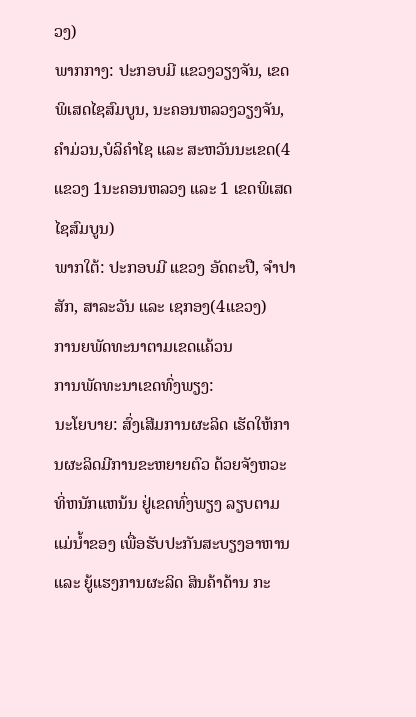ວງ)
ພາກກາງ: ປະກອບມີ ແຂວງວຽງຈັນ, ເຂດພິເສດໄຊສົມບູນ, ນະຄອນຫລວງວຽງຈັນ, ຄຳມ່ວນ,ບໍລິຄຳໄຊ ແລະ ສະຫວັນນະເຂດ(4ແຂວງ 1ນະຄອນຫລວງ ແລະ 1 ເຂດພິເສດໄຊສົມບູນ)
ພາກໃຕ້: ປະກອບມີ ແຂວງ ອັດຕະປື, ຈຳປາສັກ, ສາລະວັນ ແລະ ເຊກອງ(4ແຂວງ)
ການຍພັດທະນາຕາມເຂດແຄ້ວນ
ການພັດທະນາເຂດທົ່ງພຽງ:
ນະໂຍບາຍ: ສົ່ງເສີມການຜະລິດ ເຮັດໃຫ້ການຜະລິດມີການຂະຫຍາຍຕົວ ດ້ວຍຈັງຫວະທິ່ຫນັກແຫນ້ນ ຢູ່ເຂດທົ່ງພຽງ ລຽບຕາມແມ່ນ້ຳຂອງ ເພື່ອຮັບປະກັນສະບຽງອາຫານ ແລະ ຍູ້ແຮງການຜະລິດ ສິນຄ້າດ້ານ ກະ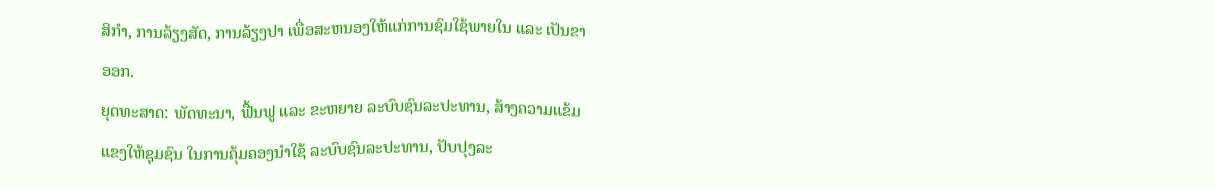ສິກຳ, ການລ້ຽງສັດ, ການລ້ຽງປາ ເພື່ອສະຫນອງໃຫ້ແກ່ການຊົມໃຊ້ພາຍໃນ ແລະ ເປັນຂາອອກ.
ຍຸດທະສາດ: ພັດທະນາ, ຟື້ນຟູ ແລະ ຂະຫຍາຍ ລະບົບຊົນລະປະທານ, ສ້າງຄວາມແຂ້ມແຂງໃຫ້ຊຸມຊົນ ໃນການຄຸ້ມຄອງນຳໃຊ້ ລະບົບຊົນລະປະທານ, ປັບປຸງລະ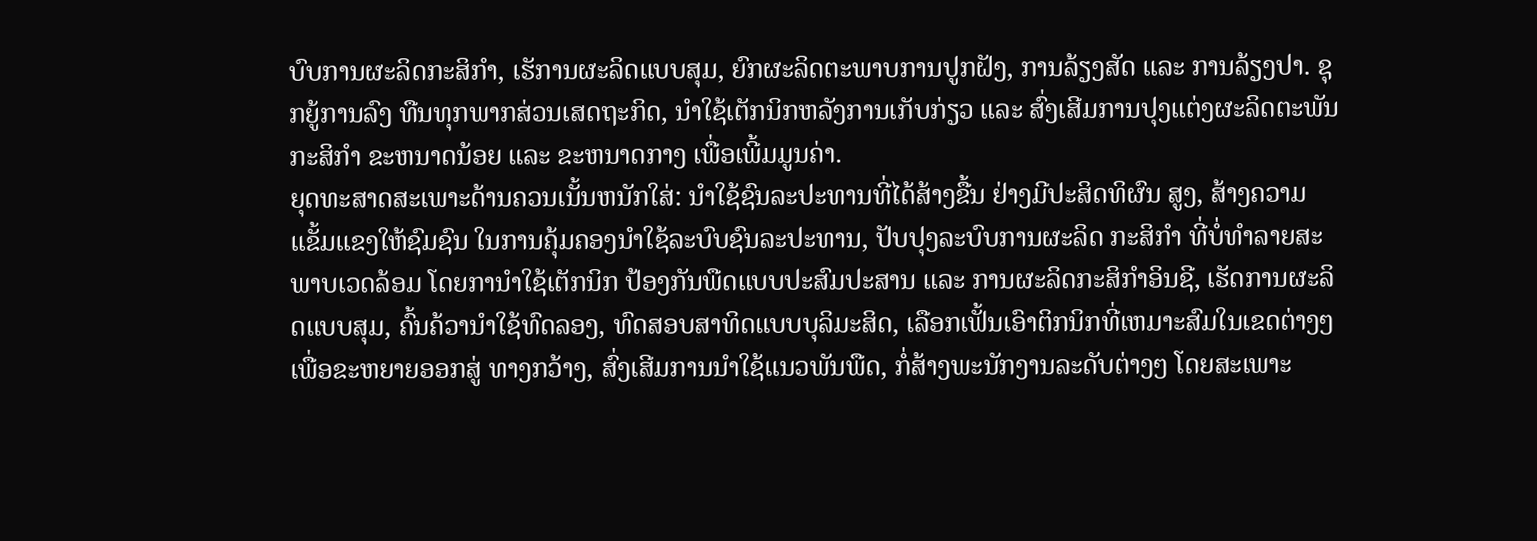ບົບການຜະລິດກະສິກຳ, ເຮັການຜະລິດແບບສຸມ, ຍົກຜະລິດຕະພາບການປູກຝັງ, ການລ້ຽງສັດ ແລະ ການລ້ຽງປາ. ຊຸກຍູ້ການລົງ ທືນທຸກພາກສ່ວນເສດຖະກິດ, ນຳໃຊ້ເຕັກນິກຫລັງການເກັບກ່ຽວ ແລະ ສົ່ງເສີມການປຸງແຕ່ງຜະລິດຕະພັນ ກະສິກຳ ຂະຫນາດນ້ອຍ ແລະ ຂະຫນາດກາງ ເພື່ອເພີ້ມມູນຄ່າ.
ຍຸດທະສາດສະເພາະດ້ານຄວນເນັ້ນຫນັກໃສ່: ນຳໃຊ້ຊົນລະປະທານທີ່ໄດ້ສ້າງຂື້ນ ຢ່າງມີປະສິດທິຜົນ ສູງ, ສ້າງຄວາມແຂັ້ມແຂງໃຫ້ຊົມຊົນ ໃນການຄຸ້ມຄອງນຳໃຊ້ລະບົບຊົນລະປະທານ, ປັບປຸງລະບົບການຜະລິດ ກະສິກຳ ທີ່ບໍ່ທຳລາຍສະພາບເວດລ້ອມ ໂດຍການຳໃຊ້ເຕັກນິກ ປ້ອງກັນພືດແບບປະສົມປະສານ ແລະ ການຜະລິດກະສິກຳອິນຊີ, ເຮັດການຜະລິດແບບສຸມ, ຄົ້ນຄ້ວານຳໃຊ້ທົດລອງ, ທົດສອບສາທິດແບບບຸລິມະສິດ, ເລືອກເຟັ້ນເອົາຕິກນິກທີ່ເຫມາະສົມໃນເຂດຕ່າງໆ ເພື່ອຂະຫຍາຍອອກສູ່ ທາງກວ້າງ, ສົ່ງເສີມການນຳໃຊ້ແນວພັນພືດ, ກໍ່ສ້າງພະນັກງານລະດັບຕ່າງໆ ໂດຍສະເພາະ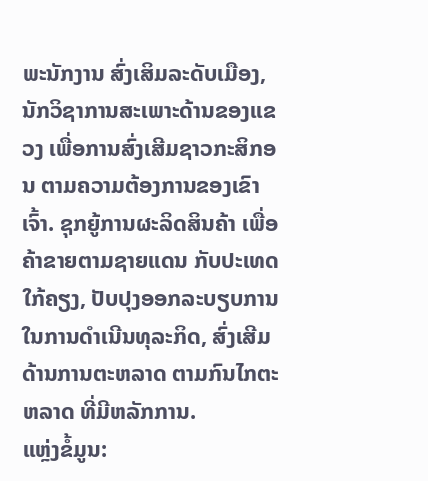ພະນັກງານ ສົ່ງເສິມລະດັບເມືອງ, ນັກວິຊາການສະເພາະດ້ານຂອງແຂວງ ເພື່ອການສົ່ງເສີມຊາວກະສິກອນ ຕາມຄວາມຕ້ອງການຂອງເຂົາເຈົ້າ. ຊຸກຍູ້ການຜະລິດສິນຄ້າ ເພື່ອຄ້າຂາຍຕາມຊາຍແດນ ກັບປະເທດໃກ້ຄຽງ, ປັບປຸງອອກລະບຽບການ ໃນການດຳເນີນທຸລະກິດ, ສົ່ງເສີມດ້ານການຕະຫລາດ ຕາມກົນໄກຕະຫລາດ ທີ່ມີຫລັກການ.
ແຫຼ່ງຂໍ້ມູນ: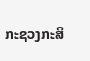ກະຊວງກະສິ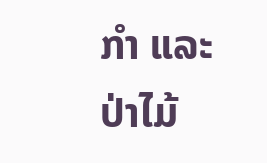ກຳ ແລະ ປ່າໄມ້